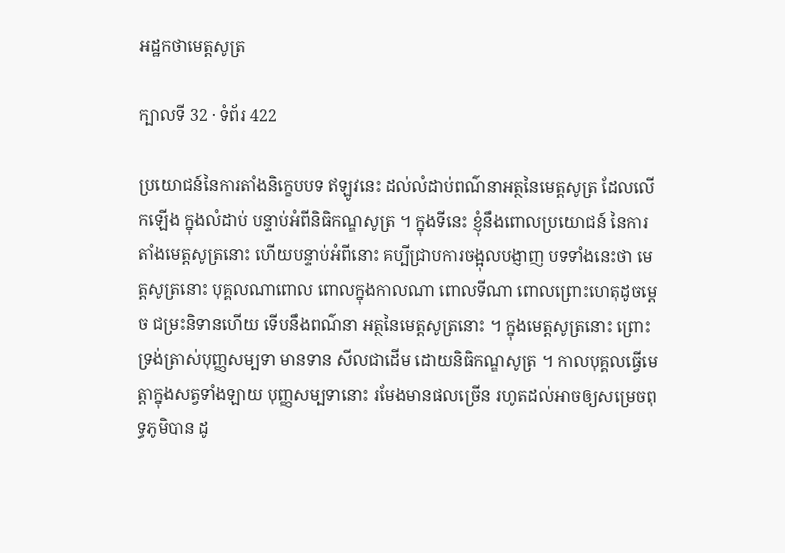អដ្ឋកថាមេត្តសូត្រ

ក្បាលទី 32 · ទំព័រ 422

ប្រយោជន៍នៃការតាំងនិក្ខេបបទ ឥឡូវនេះ ដល់លំដាប់ពណ៌នាអត្ថនៃមេត្តសូត្រ ដែលលើកឡើង ក្នុងលំដាប់ បន្ទាប់អំពីនិធិកណ្ឌសូត្រ ។ ក្នុងទីនេះ ខ្ញុំនឹងពោលប្រយោជន៍ នៃការតាំងមេត្តសូត្រនោះ ហើយបន្ទាប់អំពីនោះ គប្បីជ្រាបការចង្អុលបង្ញាញ បទទាំងនេះថា មេត្តសូត្រនោះ បុគ្គលណាពោល ពោលក្នុងកាលណា ពោលទីណា ពោលព្រោះហេតុដូចម្តេច ជម្រះនិទានហើយ ទើបនឹងពណ៌នា អត្ថនៃមេត្តសូត្រនោះ ។ ក្នុងមេត្តសូត្រនោះ ព្រោះទ្រង់ត្រាស់បុញ្ញសម្បទា មានទាន សីលជាដើម ដោយនិធិកណ្ឌសូត្រ ។ កាលបុគ្គលធ្វើមេត្តាក្នុងសត្វទាំងឡាយ បុញ្ញសម្បទានោះ រមែងមានផលច្រើន រហូតដល់អាចឲ្យសម្រេចពុទ្ធភូមិបាន ដូ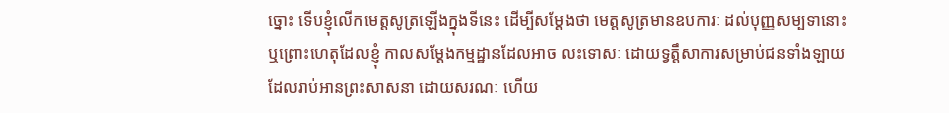ច្នោះ ទើបខ្ញុំលើកមេត្តសូត្រឡើងក្នុងទីនេះ ដើម្បីសម្តែងថា មេត្តសូត្រមានឧបការៈ ដល់បុញ្ញសម្បទានោះ ឬព្រោះហេតុដែលខ្ញុំ កាលសម្តែងកម្មដ្ឋានដែលអាច លះទោសៈ ដោយទ្វត្តឹសាការសម្រាប់ជនទាំងឡាយ ដែលរាប់អានព្រះសាសនា ដោយសរណៈ ហើយ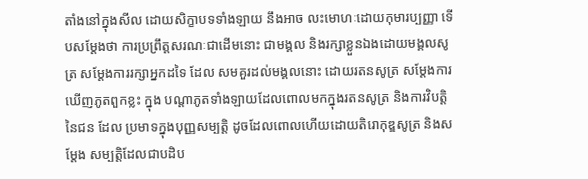តាំងនៅក្នុងសីល ដោយសិក្ខាបទទាំងឡាយ នឹងអាច លះមោហៈដោយកុមារប្បញ្ញា ទើបសម្តែងថា ការប្រព្រឹត្តសរណៈជាដើមនោះ ជាមង្គល និងរក្សាខ្លួនឯងដោយមង្គលសូត្រ សម្តែងការរក្សាអ្នកដទៃ ដែល សមគួរដល់មង្គលនោះ ដោយរតនសូត្រ សម្តែងការឃើញភូតពួកខ្លះ ក្នុង បណ្តាភូតទាំងឡាយដែលពោលមកក្នុងរតនសូត្រ និងការវិបត្តិនៃជន ដែល ប្រមាទក្នុងបុញ្ញសម្បត្តិ ដូចដែលពោលហើយដោយតិរោកុឌ្ឌសូត្រ និងសម្តែង សម្បត្តិដែលជាបដិប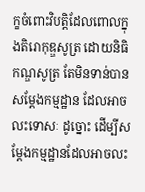ក្ខចំពោះវិបត្តិដែលពោលក្នុងតិរោកុឌ្ឌសូត្រ ដោយនិធិកណ្ឌសូត្រ តែមិនទាន់បានសម្តែងកម្មដ្ឋាន ដែលអាចលះទោសៈ ដូច្នោះ ដើម្បីសម្តែងកម្មដ្ឋានដែលអាចលះ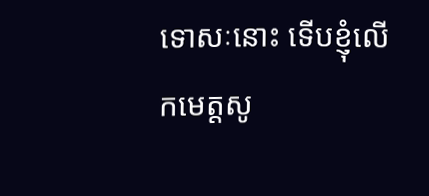ទោសៈនោះ ទើបខ្ញុំលើកមេត្តសូ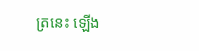ត្រនេះ ឡើង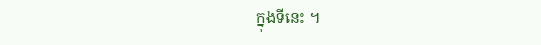ក្នុងទីនេះ ។